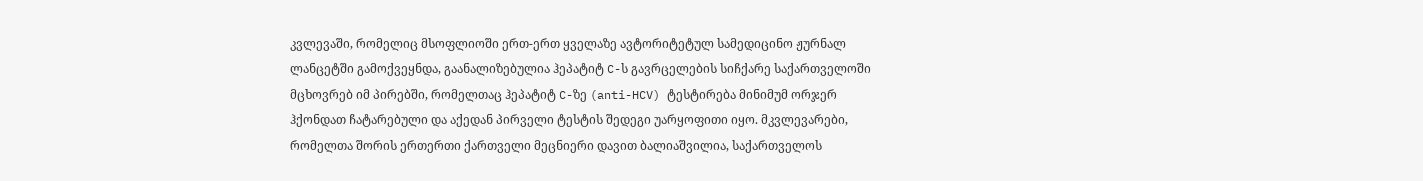კვლევაში, რომელიც მსოფლიოში ერთ-ერთ ყველაზე ავტორიტეტულ სამედიცინო ჟურნალ ლანცეტში გამოქვეყნდა, გაანალიზებულია ჰეპატიტ C-ს გავრცელების სიჩქარე საქართველოში მცხოვრებ იმ პირებში, რომელთაც ჰეპატიტ C-ზე (anti-HCV) ტესტირება მინიმუმ ორჯერ ჰქონდათ ჩატარებული და აქედან პირველი ტესტის შედეგი უარყოფითი იყო. მკვლევარები, რომელთა შორის ერთერთი ქართველი მეცნიერი დავით ბალიაშვილია, საქართველოს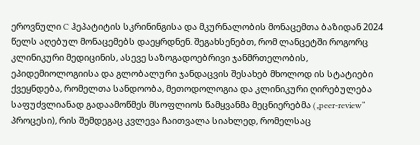ეროვნული C ჰეპატიტის სკრინინგისა და მკურნალობის მონაცემთა ბაზიდან 2024 წელს აღებულ მონაცემებს დაეყრდნენ. შეგახსენებთ, რომ ლანცეტში როგორც კლინიკური მედიცინის, ასევე საზოგადოებრივი ჯანმრთელობის, ეპიდემიოლოგიისა და გლობალური ჯანდაცვის შესახებ მხოლოდ ის სტატიები ქვეყნდება, რომელთა სანდოობა, მეთოდოლოგია და კლინიკური ღირებულება საფუძვლიანად გადაამოწმეს მსოფლიოს წამყვანმა მეცნიერებმა („peer-review“ პროცესი), რის შემდეგაც კვლევა ჩაითვალა სიახლედ, რომელსაც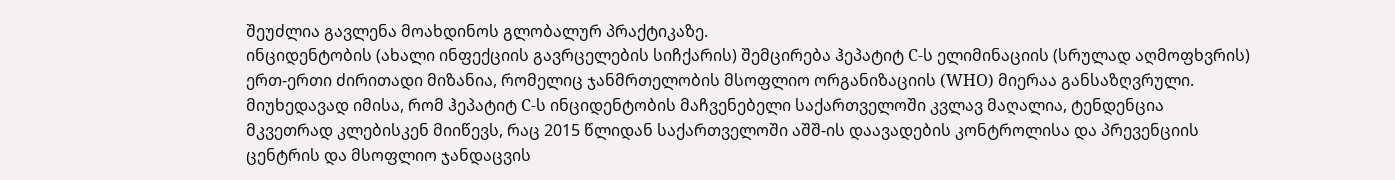შეუძლია გავლენა მოახდინოს გლობალურ პრაქტიკაზე.
ინციდენტობის (ახალი ინფექციის გავრცელების სიჩქარის) შემცირება ჰეპატიტ C-ს ელიმინაციის (სრულად აღმოფხვრის) ერთ-ერთი ძირითადი მიზანია, რომელიც ჯანმრთელობის მსოფლიო ორგანიზაციის (WHO) მიერაა განსაზღვრული. მიუხედავად იმისა, რომ ჰეპატიტ C-ს ინციდენტობის მაჩვენებელი საქართველოში კვლავ მაღალია, ტენდენცია მკვეთრად კლებისკენ მიიწევს, რაც 2015 წლიდან საქართველოში აშშ-ის დაავადების კონტროლისა და პრევენციის ცენტრის და მსოფლიო ჯანდაცვის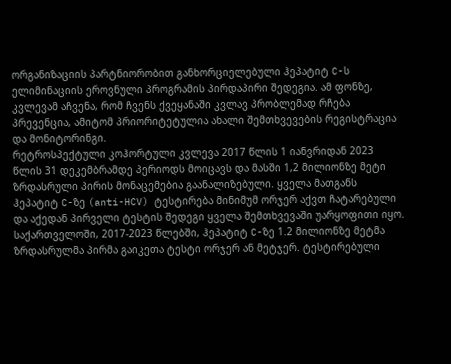ორგანიზაციის პარტნიორობით განხორციელებული ჰეპატიტ C-ს ელიმინაციის ეროვნული პროგრამის პირდაპირი შედეგია. ამ ფონზე, კვლევამ აჩვენა, რომ ჩვენს ქვეყანაში კვლავ პრობლემად რჩება პრევენცია, ამიტომ პრიორიტეტულია ახალი შემთხვევების რეგისტრაცია და მონიტორინგი.
რეტროსპექტული კოჰორტული კვლევა 2017 წლის 1 იანვრიდან 2023 წლის 31 დეკემბრამდე პერიოდს მოიცავს და მასში 1,2 მილიონზე მეტი ზრდასრული პირის მონაცემებია გაანალიზებული. ყველა მათგანს ჰეპატიტ C-ზე (anti-HCV) ტესტირება მინიმუმ ორჯერ აქვთ ჩატარებული და აქედან პირველი ტესტის შედეგი ყველა შემთხვევაში უარყოფითი იყო.
საქართველოში, 2017-2023 წლებში, ჰეპატიტ C-ზე 1.2 მილიონზე მეტმა ზრდასრულმა პირმა გაიკეთა ტესტი ორჯერ ან მეტჯერ. ტესტირებული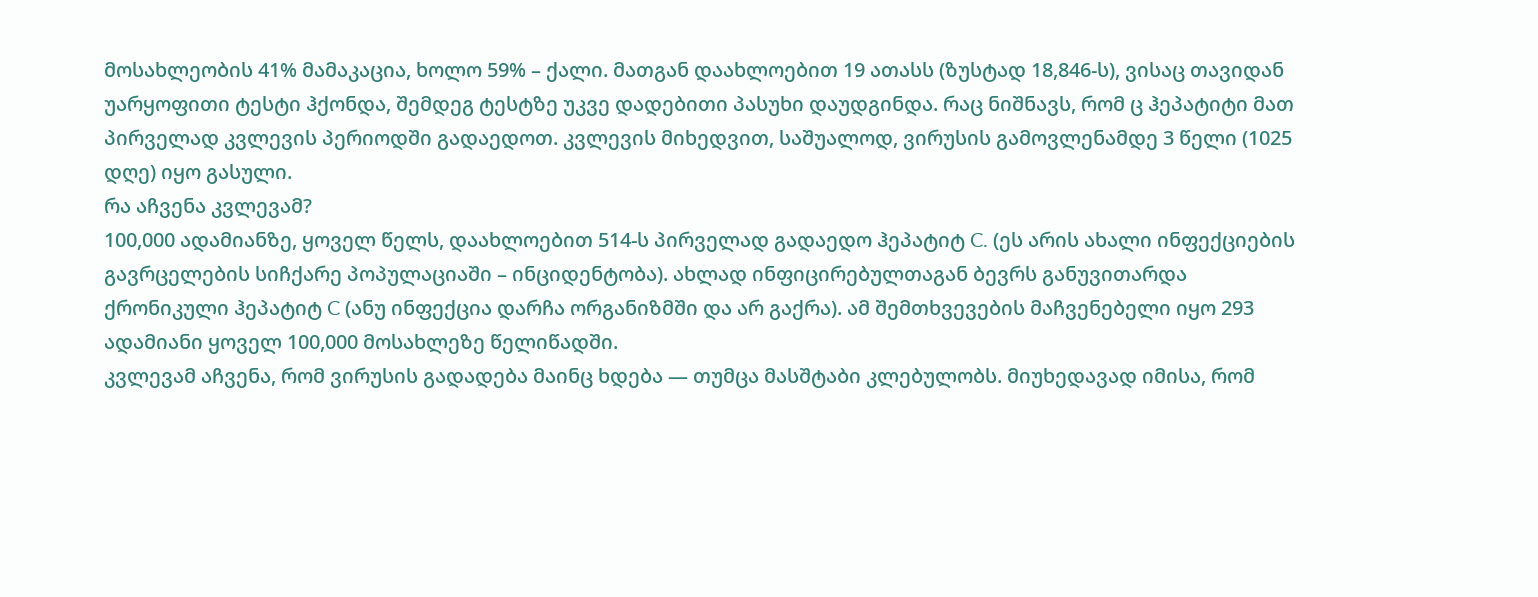მოსახლეობის 41% მამაკაცია, ხოლო 59% – ქალი. მათგან დაახლოებით 19 ათასს (ზუსტად 18,846-ს), ვისაც თავიდან უარყოფითი ტესტი ჰქონდა, შემდეგ ტესტზე უკვე დადებითი პასუხი დაუდგინდა. რაც ნიშნავს, რომ ც ჰეპატიტი მათ პირველად კვლევის პერიოდში გადაედოთ. კვლევის მიხედვით, საშუალოდ, ვირუსის გამოვლენამდე 3 წელი (1025 დღე) იყო გასული.
რა აჩვენა კვლევამ?
100,000 ადამიანზე, ყოველ წელს, დაახლოებით 514-ს პირველად გადაედო ჰეპატიტ C. (ეს არის ახალი ინფექციების გავრცელების სიჩქარე პოპულაციაში – ინციდენტობა). ახლად ინფიცირებულთაგან ბევრს განუვითარდა ქრონიკული ჰეპატიტ C (ანუ ინფექცია დარჩა ორგანიზმში და არ გაქრა). ამ შემთხვევების მაჩვენებელი იყო 293 ადამიანი ყოველ 100,000 მოსახლეზე წელიწადში.
კვლევამ აჩვენა, რომ ვირუსის გადადება მაინც ხდება — თუმცა მასშტაბი კლებულობს. მიუხედავად იმისა, რომ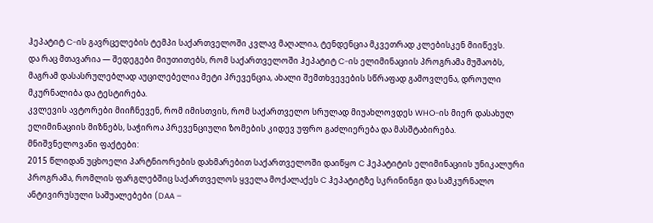ჰეპატიტ C-ის გავრცელების ტემპი საქართველოში კვლავ მაღალია, ტენდენცია მკვეთრად კლებისკენ მიიწევს.
და რაც მთავარია — შედეგები მიუთითებს, რომ საქართველოში ჰეპატიტ C-ის ელიმინაციის პროგრამა მუშაობს, მაგრამ დასასრულებლად აუცილებელია მეტი პრევენცია, ახალი შემთხვევების სწრაფად გამოვლენა, დროული მკურნალიბა და ტესტირება.
კვლევის ავტორები მიიჩნევენ, რომ იმისთვის, რომ საქართველო სრულად მიუახლოვდეს WHO-ის მიერ დასახულ ელიმინაციის მიზნებს, საჭიროა პრევენციული ზომების კიდევ უფრო გაძლიერება და მასშტაბირება.
მნიშვნელოვანი ფაქტები:
2015 წლიდან უცხოელი პარტნიორების დახმარებით საქართველოში დაიწყო C ჰეპატიტის ელიმინაციის უნიკალური პროგრამა, რომლის ფარგლებშიც საქართველოს ყველა მოქალაქეს C ჰეპატიტზე სკრინინგი და სამკურნალო ანტივირუსული საშუალებები (DAA –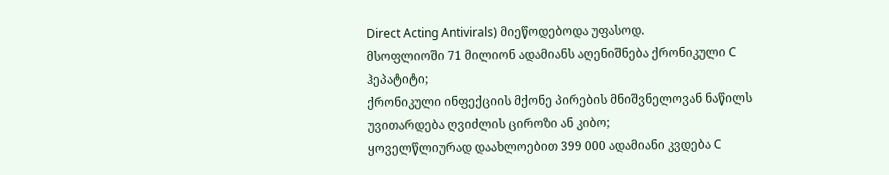Direct Acting Antivirals) მიეწოდებოდა უფასოდ.
მსოფლიოში 71 მილიონ ადამიანს აღენიშნება ქრონიკული C ჰეპატიტი;
ქრონიკული ინფექციის მქონე პირების მნიშვნელოვან ნაწილს უვითარდება ღვიძლის ციროზი ან კიბო;
ყოველწლიურად დაახლოებით 399 000 ადამიანი კვდება C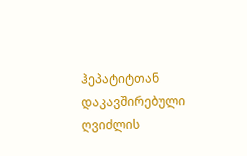ჰეპატიტთან დაკავშირებული ღვიძლის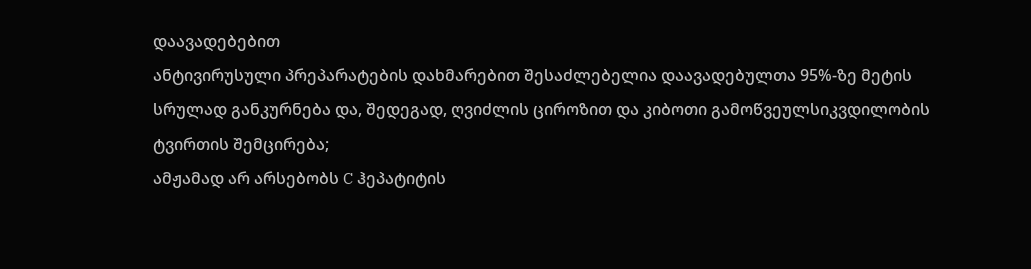დაავადებებით
ანტივირუსული პრეპარატების დახმარებით შესაძლებელია დაავადებულთა 95%-ზე მეტის სრულად განკურნება და, შედეგად, ღვიძლის ციროზით და კიბოთი გამოწვეულსიკვდილობის ტვირთის შემცირება;
ამჟამად არ არსებობს C ჰეპატიტის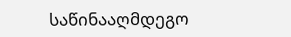საწინააღმდეგო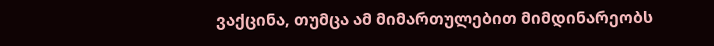ვაქცინა, თუმცა ამ მიმართულებით მიმდინარეობს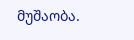მუშაობა.